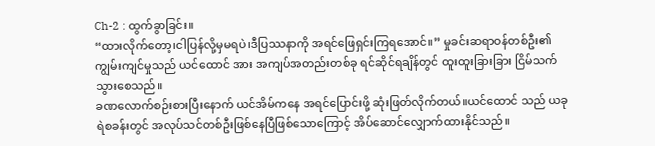Ch-2 : ထွက်ခွာခြင်း။
“ထားလိုက်တော့၊ငါပြန်လို့မှမရပဲ၊ဒီပြဿနာကို အရင်ဖြေရှင်းကြရအောင်။” မှုခင်းဆရာဝန်တစ်ဦး၏ ကျွမ်းကျင်မှုသည် ယင်ထောင် အား အကျပ်အတည်းတစ်ခု ရင်ဆိုင်ရချိန်တွင် ထူးထူးခြားခြား ငြိမ်သက်သွားစေသည်။
ခဏလောက်စဉ်းစားပြီးနောက် ယင်အိမ်ကနေ အရင်ပြောင်းဖို့ ဆုံးဖြတ်လိုက်တယ်။ယင်ထောင် သည် ယခု ရဲစခန်းတွင် အလုပ်သင်တစ်ဦးဖြစ်နေပြီဖြစ်သောကြောင့် အိပ်ဆောင်လျှောက်ထားနိုင်သည်။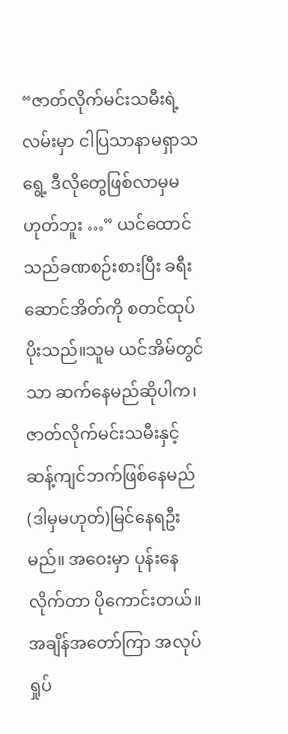“ဇာတ်လိုက်မင်းသမီးရဲ့လမ်းမှာ ငါပြသာနာမရှာသရွေ့ ဒီလိုတွေဖြစ်လာမှမဟုတ်ဘူး …” ယင်ထောင် သည်ခဏစဉ်းစားပြီး ခရီးဆောင်အိတ်ကို စတင်ထုပ်ပိုးသည်။သူမ ယင်အိမ်တွင်သာ ဆက်နေမည်ဆိုပါက၊ ဇာတ်လိုက်မင်းသမီးနှင့်ဆန့်ကျင်ဘက်ဖြစ်နေမည် (ဒါမှမဟုတ်)မြင်နေရဦးမည်။ အဝေးမှာ ပုန်းနေလိုက်တာ ပိုကောင်းတယ်။
အချိန်အတော်ကြာ အလုပ်ရှုပ်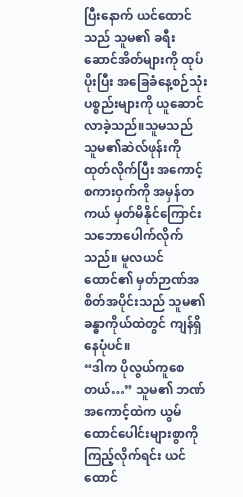ပြီးနောက် ယင်ထောင် သည် သူမ၏ ခရီးဆောင်အိတ်များကို ထုပ်ပိုးပြီး အခြေခံနေ့စဉ်သုံးပစ္စည်းများကို ယူဆောင်လာခဲ့သည်။သူမသည် သူမ၏ဆဲလ်ဖုန်းကို ထုတ်လိုက်ပြီး အကောင့်စကားဝှက်ကို အမှန်တကယ် မှတ်မိနိုင်ကြောင်း သဘောပေါက်လိုက်သည်။ မူလယင်ထောင်၏ မှတ်ဉာဏ်အစိတ်အပိုင်းသည် သူမ၏ ခန္ဓာကိုယ်ထဲတွင် ကျန်ရှိနေပုံပင်။
“ဒါက ပိုလွယ်ကူစေတယ်…” သူမ၏ ဘဏ်အကောင့်ထဲက ယွမ်ထောင်ပေါင်းများစွာကို ကြည့်လိုက်ရင်း ယင်ထောင်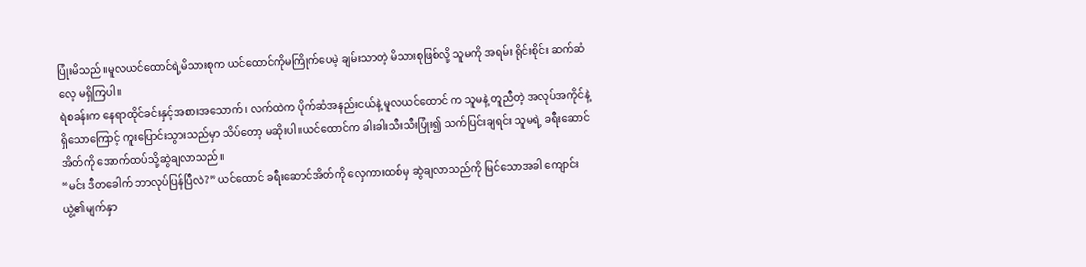ပြုံးမိသည်။မူလယင်ထောင်ရဲ့မိသားစုက ယင်ထောင်ကိုမကြိုက်ပေမဲ့ ချမ်းသာတဲ့ မိသားစုဖြစ်လို့ သူမကို အရမ်း ရိုင်းစိုင်း ဆက်ဆံလေ့ မရှိကြပါ။
ရဲစခန်းက နေရာထိုင်ခင်းနှင့်အစားအသောက်၊ လက်ထဲက ပိုက်ဆံအနည်းငယ်နဲ့ မူလယင်ထောင် က သူမနဲ့ တူညီတဲ့ အလုပ်အကိုင်နဲ့ရှိသောကြောင့် ကူးပြောင်းသွားသည်မှာ သိပ်တော့ မဆိုးပါ။ယင်ထောင်က ခါးခါးသီးသီးပြုံး၍ သက်ပြင်းချရင်း သူမရဲ့ ခရီးဆောင်အိတ်ကို အောက်ထပ်သို့ဆွဲချလာသည်။
“မင်း ဒီတခေါက် ဘာလုပ်ပြန်ပြီလဲ?” ယင်ထောင် ခရီးဆောင်အိတ်ကို လှေကားထစ်မှ ဆွဲချလာသည်ကို မြင်သောအခါ ကျောင်းယွဲ့၏မျက်နှာ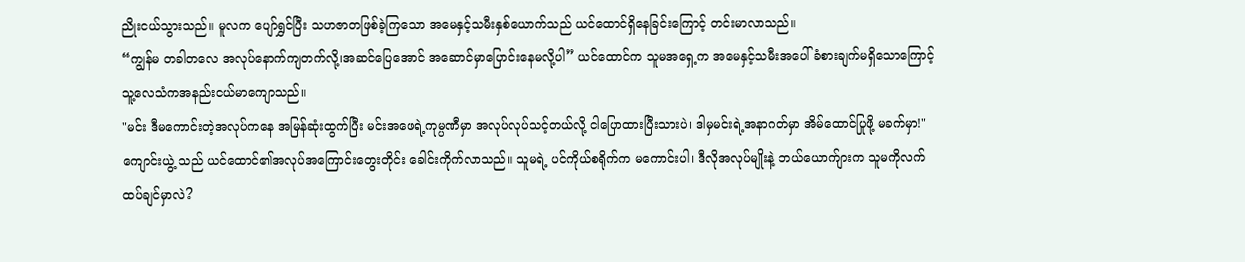ညိုးငယ်သွားသည်။ မူလက ပျော်ရွှင်ပြီး သဟဇာတဖြစ်ခဲ့ကြသော အမေနှင့်သမီးနှစ်ယောက်သည် ယင်ထောင်ရှိနေခြင်းကြောင့် တင်းမာလာသည်။
“ကျွန်မ တခါတလေ အလုပ်နောက်ကျတက်လို့၊အဆင်ပြေအောင် အဆောင်မှာပြောင်းနေမလို့ပါ” ယင်ထောင်က သူမအရှေ့က အမေနှင့်သမီးအပေါ် ခံစားချက်မရှိသောကြောင့် သူ့လေသံကအနည်းငယ်မာကျောသည်။
"မင်း ဒီမကောင်းတဲ့အလုပ်ကနေ အမြန်ဆုံးထွက်ပြီး မင်းအဖေရဲ့ကုမ္ပဏီမှာ အလုပ်လုပ်သင့်တယ်လို့ ငါပြောထားပြီးသားပဲ၊ ဒါမှမင်းရဲ့အနာဂတ်မှာ အိမ်ထောင်ပြုဖို့ မခက်မှာ!"ကျောင်းယွဲ့ သည် ယင်ထောင်၏အလုပ်အကြောင်းတွေးတိုင်း ခေါင်းကိုက်လာသည်။ သူမရဲ့ ပင်ကိုယ်စရိုက်က မကောင်းပါ၊ ဒီလိုအလုပ်မျိုးနဲ့ ဘယ်ယောက်ျားက သူမကိုလက်ထပ်ချင်မှာလဲ?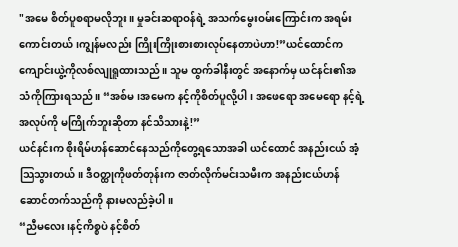"အမေ စိတ်ပူစရာမလိုဘူး။ မှုခင်းဆရာဝန်ရဲ့ အသက်မွေးဝမ်းကြောင်းက အရမ်းကောင်းတယ်၊ကျွန်မလည်း ကြိုးကြိုးစားစားလုပ်နေတာပဲဟာ!”ယင်ထောင်က ကျောင်းယွဲ့ကိုလစ်လျုရူထားသည်။ သူမ ထွက်ခါနီးတွင် အနောက်မှ ယင်နင်း၏အသံကိုကြားရသည်။ “အစ်မ၊အမေက နင့်ကိုစိတ်ပူလို့ပါ၊ အဖေရော အမေရော နင့်ရဲ့အလုပ်ကို မကြိုက်ဘူးဆိုတာ နင်သိသားနဲ့!”
ယင်နင်းက စိုးရိမ်ဟန်ဆောင်နေသည်ကိုတွေ့ရသောအခါ ယင်ထောင် အနည်းငယ် အံ့သြသွားတယ်။ ဒီဝတ္ထုကိုဖတ်တုန်းက ဇာတ်လိုက်မင်းသမီးက အနည်းငယ်ဟန်ဆောင်တက်သည်ကို နားမလည်ခဲ့ပါ။
“ညီမလေး၊နင့်ကိစ္စပဲ နင့်စိတ်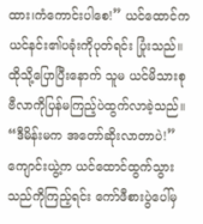ထား၊ကံကောင်းပါစေ!” ယင်ထောင်က ယင်နင်း၏ပခုံးကိုပုတ်ရင်း ပြုံးသည်။ထိုသို့ပြောပြီးနောက် သူမ ယင်မိသားစုဗီလာကိုပြန်မကြည့်ပဲထွက်လာခဲ့သည်။
“ဒီမိန်းမက အတော်ဆိုးလာတာပဲ!”ကျောင်းယွဲ့က ယင်ထောင်ထွက်သွားသည်ကိုကြည့်ရင်း ကော်ဖီစားပွဲပေါ်မှ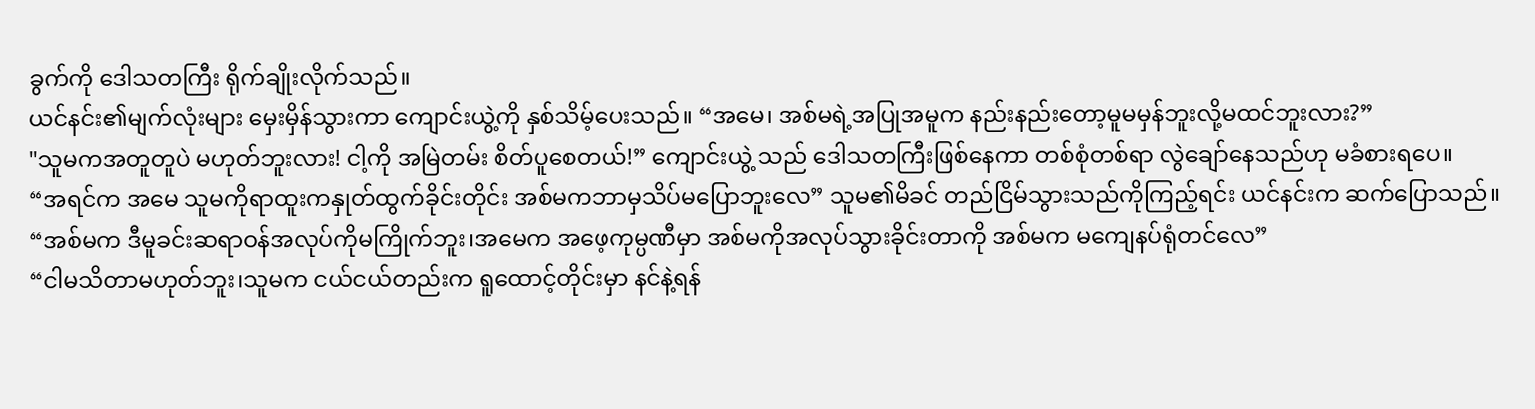ခွက်ကို ဒေါသတကြီး ရိုက်ချိုးလိုက်သည်။
ယင်နင်း၏မျက်လုံးများ မှေးမှိန်သွားကာ ကျောင်းယွဲ့ကို နှစ်သိမ့်ပေးသည်။ “အမေ၊ အစ်မရဲ့အပြုအမူက နည်းနည်းတော့မူမမှန်ဘူးလို့မထင်ဘူးလား?”
"သူမကအတူတူပဲ မဟုတ်ဘူးလား! ငါ့ကို အမြဲတမ်း စိတ်ပူစေတယ်!” ကျောင်းယွဲ့ သည် ဒေါသတကြီးဖြစ်နေကာ တစ်စုံတစ်ရာ လွဲချော်နေသည်ဟု မခံစားရပေ။
“အရင်က အမေ သူမကိုရာထူးကနှုတ်ထွက်ခိုင်းတိုင်း အစ်မကဘာမှသိပ်မပြောဘူးလေ” သူမ၏မိခင် တည်ငြိမ်သွားသည်ကိုကြည့်ရင်း ယင်နင်းက ဆက်ပြောသည်။ “အစ်မက ဒီမူခင်းဆရာဝန်အလုပ်ကိုမကြိုက်ဘူး၊အမေက အဖေ့ကုမ္ပဏီမှာ အစ်မကိုအလုပ်သွားခိုင်းတာကို အစ်မက မကျေနပ်ရုံတင်လေ”
“ငါမသိတာမဟုတ်ဘူး၊သူမက ငယ်ငယ်တည်းက ရူထောင့်တိုင်းမှာ နင်နဲ့ရန်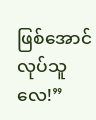ဖြစ်အောင်လုပ်သူလေ!”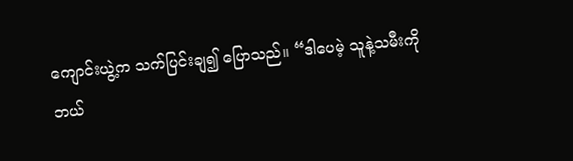ကျောင်းယွဲ့က သက်ပြင်းချ၍ ပြောသည်။ “ဒါပေမဲ့ သူနဲ့သမီးကို ဘယ်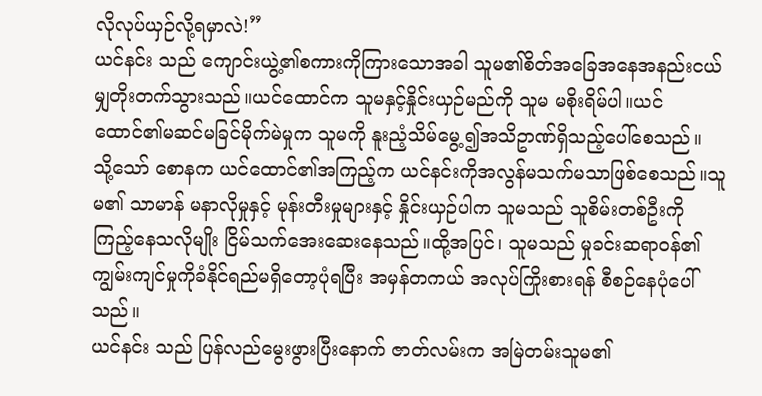လိုလုပ်ယှဉ်လို့ရမှာလဲ!”
ယင်နင်း သည် ကျောင်းယွဲ့၏စကားကိုကြားသောအခါ သူမ၏စိတ်အခြေအနေအနည်းငယ်မျှတိုးတက်သွားသည်။ယင်ထောင်က သူမနှင့်နှိုင်းယှဉ်မည်ကို သူမ မစိုးရိမ်ပါ။ယင်ထောင်၏မဆင်မခြင်မိုက်မဲမှုက သူမကို နူးညံ့သိမ်မွေ့၍အသိဥာဏ်ရှိသည့်ပေါ်စေသည်။
သို့သော် စောနက ယင်ထောင်၏အကြည့်က ယင်နင်းကိုအလွန်မသက်မသာဖြစ်စေသည်။သူမ၏ သာမာန် မနာလိုမှုနှင့် မုန်းတီးမှုများနှင့် နှိုင်းယှဉ်ပါက သူမသည် သူစိမ်းတစ်ဦးကို ကြည့်နေသလိုမျိုး ငြိမ်သက်အေးဆေးနေသည်။ထို့အပြင်၊ သူမသည် မှုခင်းဆရာဝန်၏ ကျွမ်းကျင်မှုကိုခံနိုင်ရည်မရှိတော့ပုံရပြီး အမှန်တကယ် အလုပ်ကြိုးစားရန် စီစဉ်နေပုံပေါ်သည်။
ယင်နင်း သည် ပြန်လည်မွေးဖွားပြီးနောက် ဇာတ်လမ်းက အမြဲတမ်းသူမ၏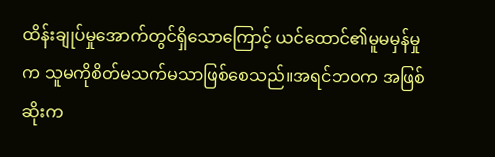ထိန်းချုပ်မှုအောက်တွင်ရှိသောကြောင့် ယင်ထောင်၏မူမမှန်မှုက သူမကိုစိတ်မသက်မသာဖြစ်စေသည်။အရင်ဘဝက အဖြစ်ဆိုးက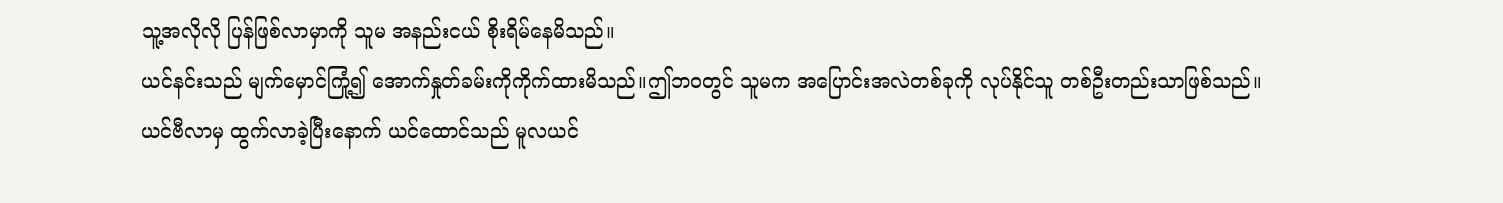သူ့အလိုလို ပြန်ဖြစ်လာမှာကို သူမ အနည်းငယ် စိုးရိမ်နေမိသည်။
ယင်နင်းသည် မျက်မှောင်ကြုံ့၍ အောက်နှုတ်ခမ်းကိုကိုက်ထားမိသည်။ဤဘဝတွင် သူမက အပြောင်းအလဲတစ်ခုကို လုပ်နိုင်သူ တစ်ဦးတည်းသာဖြစ်သည်။
ယင်ဗီလာမှ ထွက်လာခဲ့ပြီးနောက် ယင်ထောင်သည် မူလယင်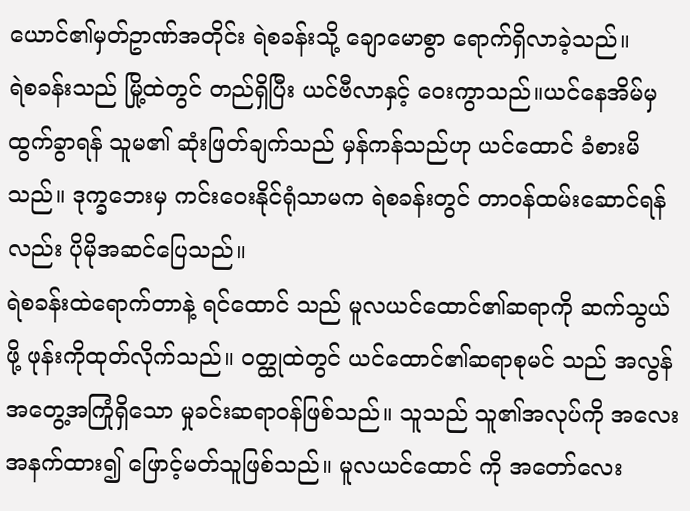ယောင်၏မှတ်ဥာဏ်အတိုင်း ရဲစခန်းသို့ ချောမောစွာ ရောက်ရှိလာခဲ့သည်။
ရဲစခန်းသည် မြို့ထဲတွင် တည်ရှိပြီး ယင်ဗီလာနှင့် ဝေးကွာသည်။ယင်နေအိမ်မှ ထွက်ခွာရန် သူမ၏ ဆုံးဖြတ်ချက်သည် မှန်ကန်သည်ဟု ယင်ထောင် ခံစားမိသည်။ ဒုက္ခဘေးမှ ကင်းဝေးနိုင်ရုံသာမက ရဲစခန်းတွင် တာဝန်ထမ်းဆောင်ရန်လည်း ပိုမိုအဆင်ပြေသည်။
ရဲစခန်းထဲရောက်တာနဲ့ ရင်ထောင် သည် မူလယင်ထောင်၏ဆရာကို ဆက်သွယ်ဖို့ ဖုန်းကိုထုတ်လိုက်သည်။ ဝတ္ထုထဲတွင် ယင်ထောင်၏ဆရာစုမင် သည် အလွန်အတွေ့အကြုံရှိသော မှုခင်းဆရာဝန်ဖြစ်သည်။ သူသည် သူ၏အလုပ်ကို အလေးအနက်ထား၍ ဖြောင့်မတ်သူဖြစ်သည်။ မူလယင်ထောင် ကို အတော်လေး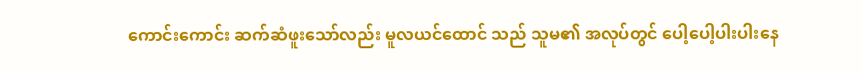ကောင်းကောင်း ဆက်ဆံဖူးသော်လည်း မူလယင်ထောင် သည် သူမ၏ အလုပ်တွင် ပေါ့ပေါ့ပါးပါးနေ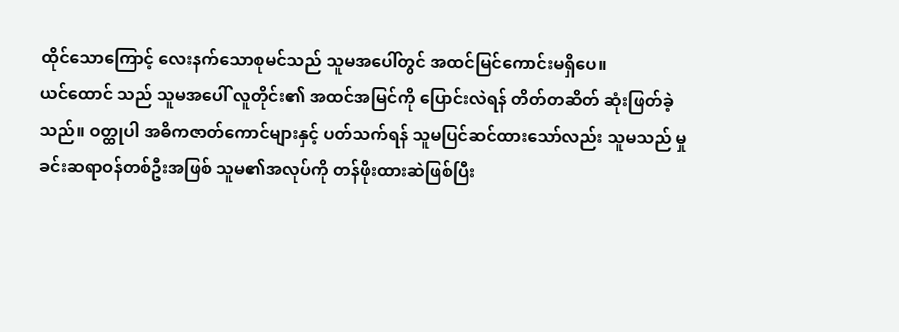ထိုင်သောကြောင့် လေးနက်သောစုမင်သည် သူမအပေါ်တွင် အထင်မြင်ကောင်းမရှိပေ။
ယင်ထောင် သည် သူမအပေါ် လူတိုင်း၏ အထင်အမြင်ကို ပြောင်းလဲရန် တိတ်တဆိတ် ဆုံးဖြတ်ခဲ့သည်။ ဝတ္ထုပါ အဓိကဇာတ်ကောင်များနှင့် ပတ်သက်ရန် သူမပြင်ဆင်ထားသော်လည်း သူမသည် မှုခင်းဆရာဝန်တစ်ဦးအဖြစ် သူမ၏အလုပ်ကို တန်ဖိုးထားဆဲဖြစ်ပြီး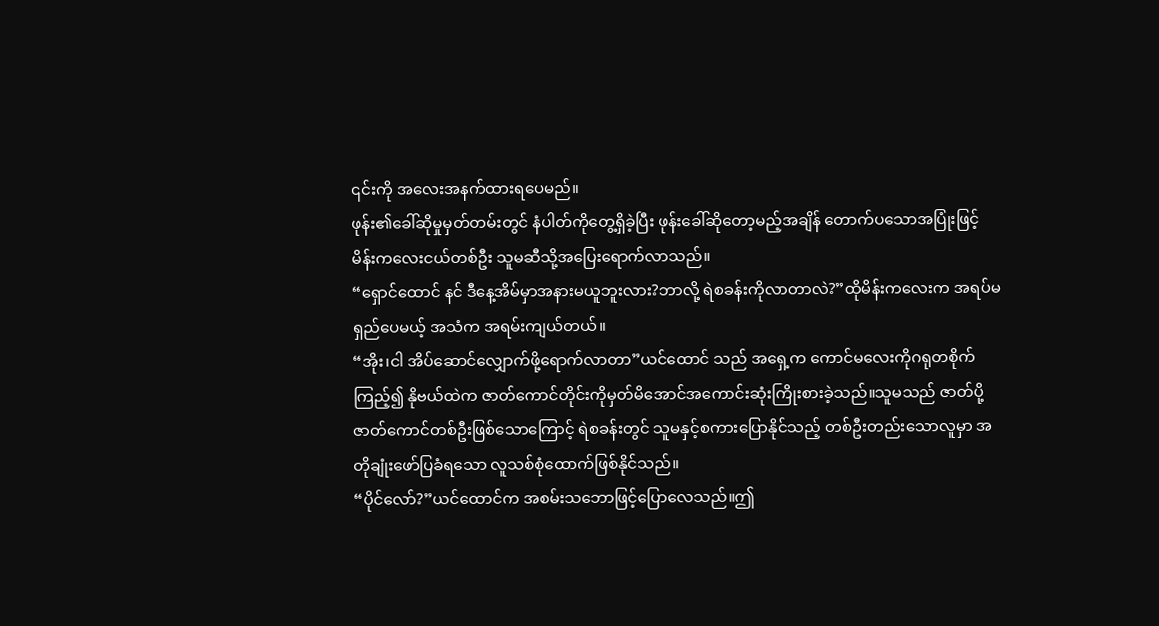၎င်းကို အလေးအနက်ထားရပေမည်။
ဖုန်း၏ခေါ်ဆိုမှုမှတ်တမ်းတွင် နံပါတ်ကိုတွေ့ရှိခဲ့ပြီး ဖုန်းခေါ်ဆိုတော့မည့်အချိန် တောက်ပသောအပြုံးဖြင့် မိန်းကလေးငယ်တစ်ဦး သူမဆီသို့အပြေးရောက်လာသည်။
“ရှောင်ထောင် နင် ဒီနေ့အိမ်မှာအနားမယူဘူးလား?ဘာလို့ ရဲစခန်းကိုလာတာလဲ?”ထိုမိန်းကလေးက အရပ်မရှည်ပေမယ့် အသံက အရမ်းကျယ်တယ်။
“အိုး၊ငါ အိပ်ဆောင်လျှောက်ဖို့ရောက်လာတာ”ယင်ထောင် သည် အရှေ့က ကောင်မလေးကိုဂရုတစိုက်ကြည့်၍ နိုဗယ်ထဲက ဇာတ်ကောင်တိုင်းကိုမှတ်မိအောင်အကောင်းဆုံးကြိုးစားခဲ့သည်။သူမသည် ဇာတ်ပို့ဇာတ်ကောင်တစ်ဦးဖြစ်သောကြောင့် ရဲစခန်းတွင် သူမနှင့်စကားပြောနိုင်သည့် တစ်ဦးတည်းသောလူမှာ အတိုချုံးဖော်ပြခံရသော လူသစ်စုံထောက်ဖြစ်နိုင်သည်။
“ပိုင်လော်?”ယင်ထောင်က အစမ်းသဘောဖြင့်ပြောလေသည်။ဤ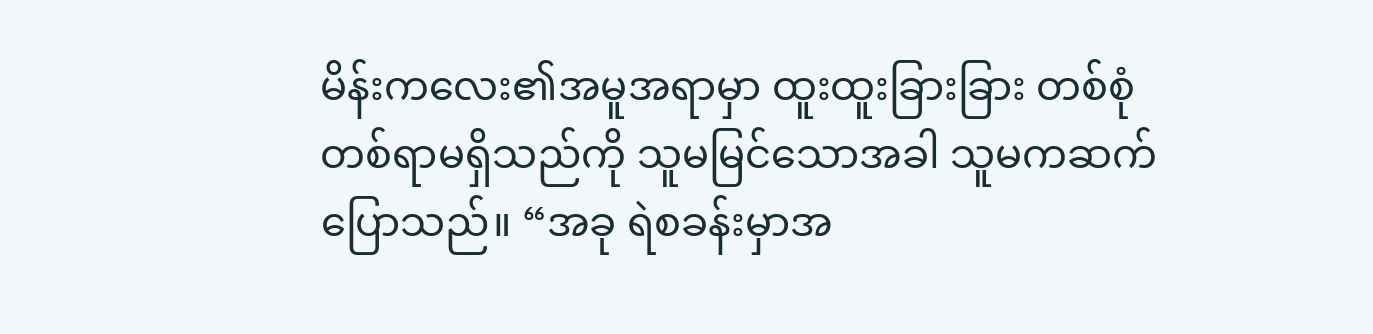မိန်းကလေး၏အမူအရာမှာ ထူးထူးခြားခြား တစ်စုံတစ်ရာမရှိသည်ကို သူမမြင်သောအခါ သူမကဆက်ပြောသည်။ “အခု ရဲစခန်းမှာအ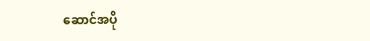ဆောင်အပို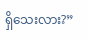ရှိသေးလား?”